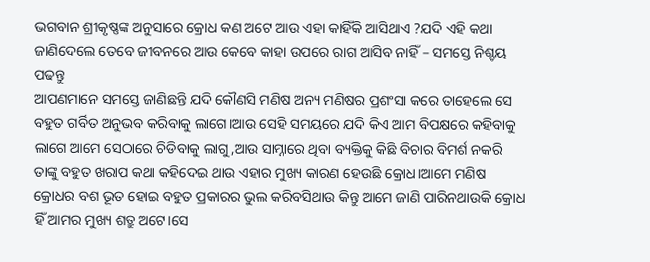ଭଗବାନ ଶ୍ରୀକୃଷ୍ଣଙ୍କ ଅନୁସାରେ କ୍ରୋଧ କଣ ଅଟେ ଆଉ ଏହା କାହିଁକି ଆସିଥାଏ ?ଯଦି ଏହି କଥା ଜାଣିଦେଲେ ତେବେ ଜୀବନରେ ଆଉ କେବେ କାହା ଉପରେ ରାଗ ଆସିବ ନାହିଁ – ସମସ୍ତେ ନିଶ୍ଚୟ ପଢନ୍ତୁ
ଆପଣମାନେ ସମସ୍ତେ ଜାଣିଛନ୍ତି ଯଦି କୌଣସି ମଣିଷ ଅନ୍ୟ ମଣିଷର ପ୍ରଶଂସା କରେ ତାହେଲେ ସେ ବହୁତ ଗର୍ବିତ ଅନୁଭବ କରିବାକୁ ଲାଗେ।ଆଉ ସେହି ସମୟରେ ଯଦି କିଏ ଆମ ବିପକ୍ଷରେ କହିବାକୁ ଲାଗେ ଆମେ ସେଠାରେ ଚିଡିବାକୁ ଲାଗୁ,ଆଉ ସାମ୍ନାରେ ଥିବା ବ୍ୟକ୍ତିକୁ କିଛି ବିଚାର ବିମର୍ଶ ନକରି ତାଙ୍କୁ ବହୁତ ଖରାପ କଥା କହିଦେଇ ଥାଉ ଏହାର ମୁଖ୍ୟ କାରଣ ହେଉଛି କ୍ରୋଧ।ଆମେ ମଣିଷ କ୍ରୋଧର ବଶ ଭୂତ ହୋଇ ବହୁତ ପ୍ରକାରର ଭୁଲ କରିବସିଥାଉ କିନ୍ତୁ ଆମେ ଜାଣି ପାରିନଥାଉକି କ୍ରୋଧ ହିଁ ଆମର ମୁଖ୍ୟ ଶତ୍ରୁ ଅଟେ।ସେ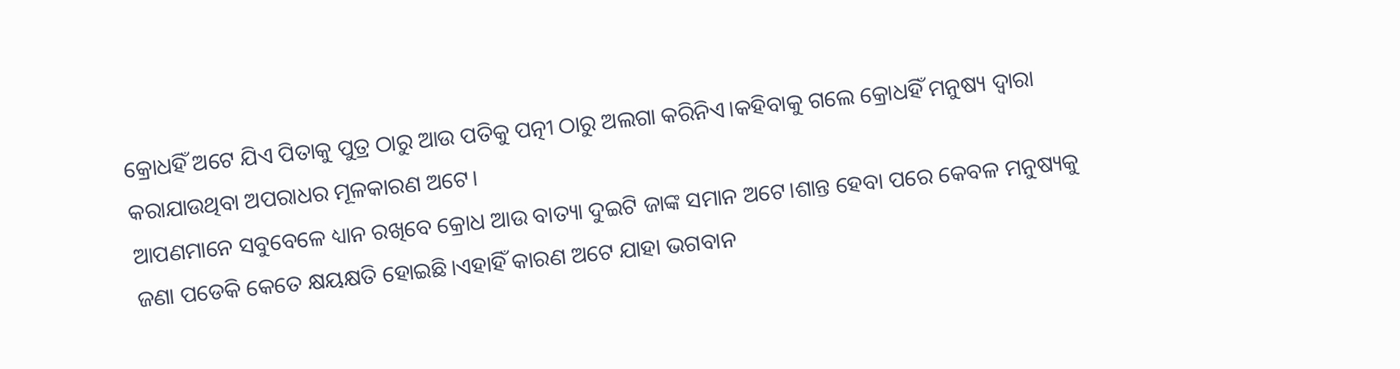କ୍ରୋଧହିଁ ଅଟେ ଯିଏ ପିତାକୁ ପୁତ୍ର ଠାରୁ ଆଉ ପତିକୁ ପତ୍ନୀ ଠାରୁ ଅଲଗା କରିନିଏ।କହିବାକୁ ଗଲେ କ୍ରୋଧହିଁ ମନୁଷ୍ୟ ଦ୍ୱାରା କରାଯାଉଥିବା ଅପରାଧର ମୂଳକାରଣ ଅଟେ।
ଆପଣମାନେ ସବୁବେଳେ ଧ୍ୟାନ ରଖିବେ କ୍ରୋଧ ଆଉ ବାତ୍ୟା ଦୁଇଟି ଜାଙ୍କ ସମାନ ଅଟେ।ଶାନ୍ତ ହେବା ପରେ କେବଳ ମନୁଷ୍ୟକୁ ଜଣା ପଡେକି କେତେ କ୍ଷୟକ୍ଷତି ହୋଇଛି।ଏହାହିଁ କାରଣ ଅଟେ ଯାହା ଭଗବାନ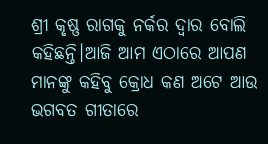ଶ୍ରୀ କୃଷ୍ଣ ରାଗକୁ ନର୍କର ଦ୍ୱାର ବୋଲି କହିଛନ୍ତି।ଆଜି ଆମ ଏଠାରେ ଆପଣ ମାନଙ୍କୁ କହିବୁ କ୍ରୋଧ କଣ ଅଟେ ଆଉ ଭଗବତ ଗୀତାରେ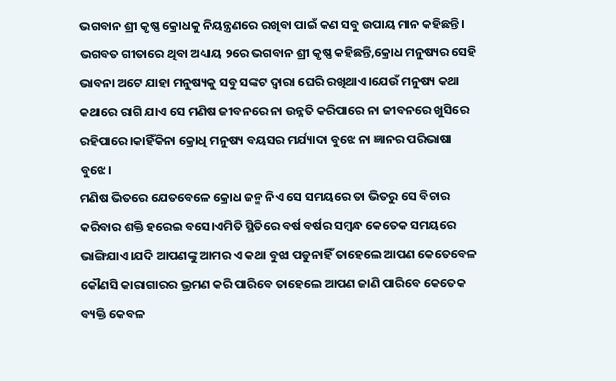ଭଗବାନ ଶ୍ରୀ କୃଷ୍ଣ କ୍ରୋଧକୁ ନିୟନ୍ତ୍ରଣରେ ରଖିବା ପାଇଁ କଣ ସବୁ ଉପାୟ ମାନ କହିଛନ୍ତି।
ଭଗବତ ଗୀତାରେ ଥିବା ଅଧ୍ୟାୟ ୨ରେ ଭଗବାନ ଶ୍ରୀ କୃଷ୍ଣ କହିଛନ୍ତି,କ୍ରୋଧ ମନୁଷ୍ୟର ସେହି ଭାବନା ଅଟେ ଯାହା ମନୁଷ୍ୟକୁ ସବୁ ସଙ୍କଟ ଦ୍ୱାରା ଘେରି ରଖିଥାଏ।ଯେଉଁ ମନୁଷ୍ୟ କଥା କଥାରେ ରାଗି ଯାଏ ସେ ମଣିଷ ଜୀବନରେ ନା ଉନ୍ନତି କରିପାରେ ନା ଜୀବନରେ ଖୁସିରେ ରହିପାରେ।କାହିଁକିନା କ୍ରୋଧି ମନୁଷ୍ୟ ବୟସର ମର୍ଯ୍ୟାଦା ବୁଝେ ନା ଜ୍ଞାନର ପରିଭାଷା ବୁଝେ।
ମଣିଷ ଭିତରେ ଯେତବେଳେ କ୍ରୋଧ ଜନ୍ମ ନିଏ ସେ ସମୟରେ ତା ଭିତରୁ ସେ ବିଚାର କରିବାର ଶକ୍ତି ହରେଇ ବସେ।ଏମିତି ସ୍ଥିତିରେ ବର୍ଷ ବର୍ଷର ସମ୍ଵନ୍ଧ କେତେକ ସମୟରେ ଭାଙ୍ଗିଯାଏ।ଯଦି ଆପଣଙ୍କୁ ଆମର ଏ କଥା ବୁଝା ପଡୁନାହିଁ ତାହେଲେ ଆପଣ କେତେବେଳ କୌଣସି କାରାଗାରର ଭ୍ରମଣ କରି ପାରିବେ ତାହେଲେ ଆପଣ ଜାଣି ପାରିବେ କେତେକ ବ୍ୟକ୍ତି କେବଳ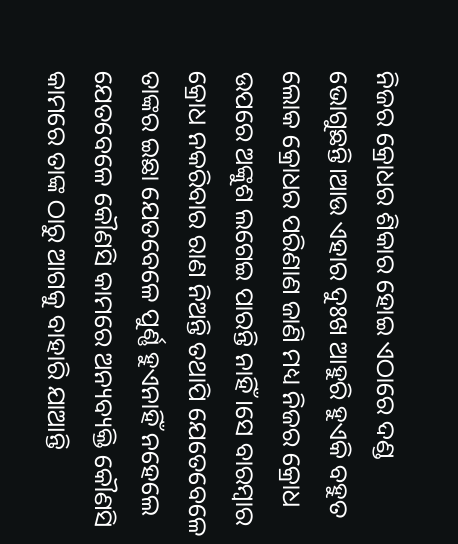ନିଜର କ୍ରୋଧର ଶିକାର ହୋଇ ଏଠାରେ ଦଣ୍ଡ ଭୋଗୁଛନ୍ତି।ଆଉ ଏହାର ଦୁଃଖ ଆହୁରି ହୁଏକି ବହୁତ ଲୋକ କ୍ରୋଧର ପରିଣାଣ ଜାଣି ମଧ୍ୟ ନିଜର କ୍ରୋଧ ଉପରେ ଅଙ୍କୁଶ ଲଗେଇ ପାରନ୍ତି ନାହିଁ।ସେ ବାରମ୍ବାର କ୍ରୋଧ ନକରିବାର ରାଣ ନିଅନ୍ତି ତଥାପି ଯେତେବେଳେ ତାଙ୍କର ଇଛା ଯେତବେଳେ ପୁର୍ଣ୍ଣ ହୁଏନାହିଁ ନହେଲେ ଯେତବେଳେ କୌଣସି କାମରେ ଅନ୍ୟବ୍ୟକ୍ତି କୌଣସି କାମରେ ତାଙ୍କ ଠାରୁ ଆଗକୁ ବାହାରି ଯାଆନ୍ତି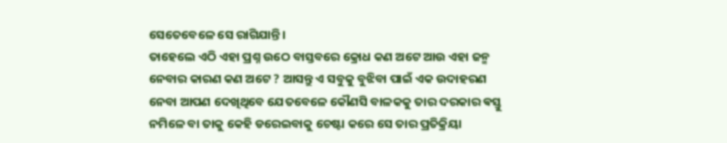ସେତେବେଳେ ସେ ରାଗିଯାନ୍ତି।
ତାହେଲେ ଏଠି ଏହା ପ୍ରଶ୍ନ ଉଠେ ବାସ୍ତବରେ କ୍ରୋଧ କଣ ଅଟେ ଆଉ ଏହା ଜନ୍ମ ନେବାର କାରଣ କଣ ଅଟେ ? ଆସନ୍ତୁ ଏ ସବୁକୁ ବୁଝିବା ପାଇଁ ଏକ ଉଦାହରଣ ନେବା ଆପଣ ଦେଖିଥିବେ ଯେତବେଳେ କୌଣସି ବାଳକକୁ ତାର ଦରକାର ଵସ୍ତୁ ନମିଳେ ବା ତାକୁ କେହି ଡରେଇବାକୁ ଚେଷ୍ଟା କରେ ସେ ତାର ପ୍ରତିକ୍ରିୟା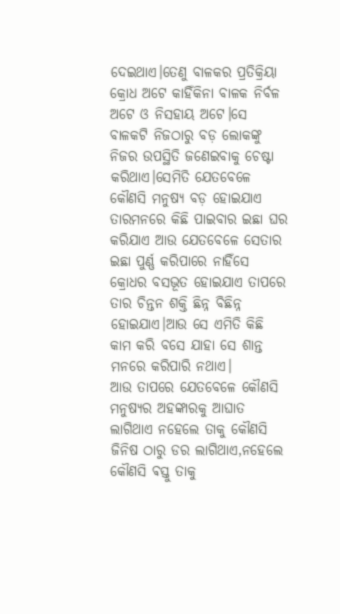ଦେଇଥାଏ।ତେଣୁ ବାଳକର ପ୍ରତିକ୍ରିୟା କ୍ରୋଧ ଅଟେ କାହିଁକିନା ବାଳକ ନିର୍ବଳ ଅଟେ ଓ ନିସହାୟ ଅଟେ।ସେ ବାଳକଟି ନିଜଠାରୁ ବଡ଼ ଲୋକଙ୍କୁ ନିଜର ଉପସ୍ଥିତି ଜଣେଇବାକୁ ଚେଷ୍ଟା କରିଥାଏ।ସେମିତି ଯେତବେଳେ କୌଣସି ମନୁଷ୍ୟ ବଡ଼ ହୋଇଯାଏ ତାରମନରେ କିଛି ପାଇବାର ଇଛା ଘର କରିଯାଏ ଆଉ ଯେତବେଳେ ସେତାର ଇଛା ପୁର୍ଣ୍ଣ କରିପାରେ ନାହିଁସେ କ୍ରୋଧର ବସଭୂତ ହୋଇଯାଏ ତାପରେ ତାର ଚିନ୍ତନ ଶକ୍ତି ଛିନ୍ନ ବିଛିନ୍ନ ହୋଇଯାଏ।ଆଉ ସେ ଏମିତି କିଛି କାମ କରି ବସେ ଯାହା ସେ ଶାନ୍ତ ମନରେ କରିପାରି ନଥାଏ।
ଆଉ ତାପରେ ଯେତବେଳେ କୌଣସି ମନୁଷ୍ୟର ଅହଙ୍କାରକୁ ଆଘାତ ଲାଗିଥାଏ ନହେଲେ ତାକୁ କୌଣସି ଜିନିଷ ଠାରୁ ଡର ଲାଗିଥାଏ,ନହେଲେ କୌଣସି ଵସ୍ତୁ ତାକୁ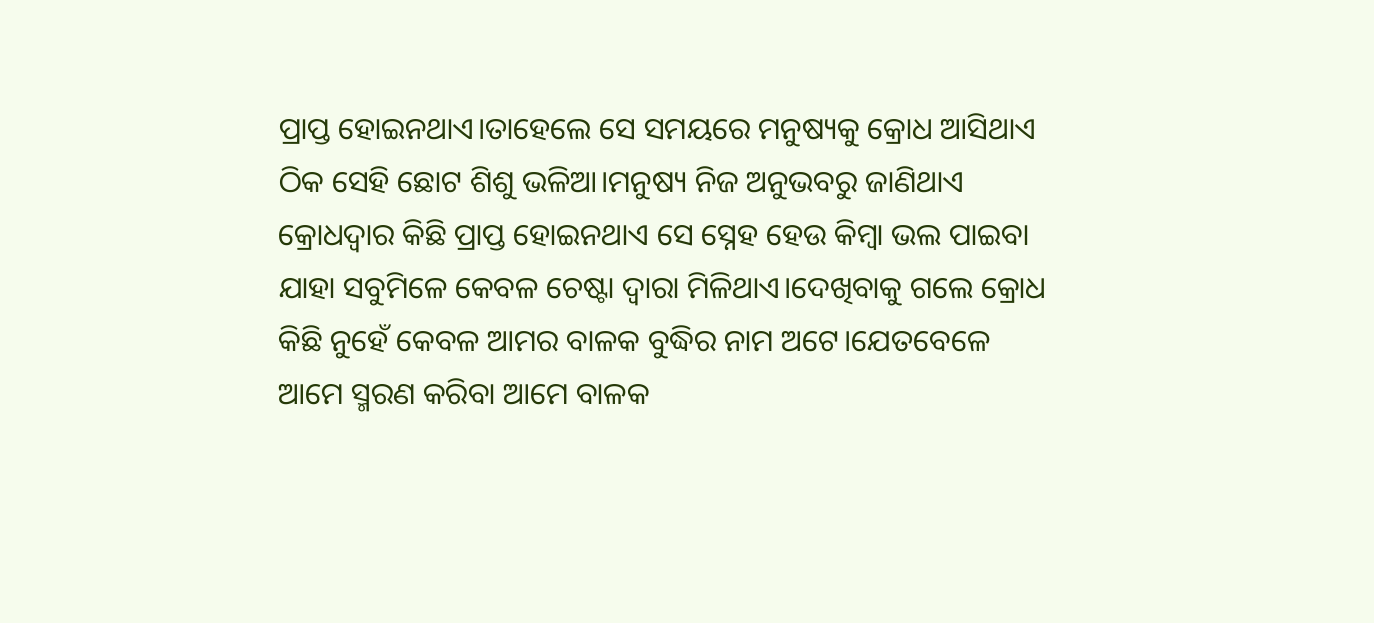ପ୍ରାପ୍ତ ହୋଇନଥାଏ।ତାହେଲେ ସେ ସମୟରେ ମନୁଷ୍ୟକୁ କ୍ରୋଧ ଆସିଥାଏ ଠିକ ସେହି ଛୋଟ ଶିଶୁ ଭଳିଆ।ମନୁଷ୍ୟ ନିଜ ଅନୁଭବରୁ ଜାଣିଥାଏ କ୍ରୋଧଦ୍ୱାର କିଛି ପ୍ରାପ୍ତ ହୋଇନଥାଏ ସେ ସ୍ନେହ ହେଉ କିମ୍ବା ଭଲ ପାଇବା ଯାହା ସବୁମିଳେ କେବଳ ଚେଷ୍ଟା ଦ୍ୱାରା ମିଳିଥାଏ।ଦେଖିବାକୁ ଗଲେ କ୍ରୋଧ କିଛି ନୁହେଁ କେବଳ ଆମର ବାଳକ ବୁଦ୍ଧିର ନାମ ଅଟେ।ଯେତବେଳେ ଆମେ ସ୍ମରଣ କରିବା ଆମେ ବାଳକ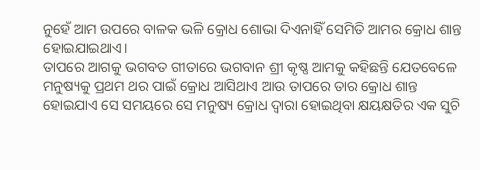ନୁହେଁ ଆମ ଉପରେ ବାଳକ ଭଳି କ୍ରୋଧ ଶୋଭା ଦିଏନାହିଁ ସେମିତି ଆମର କ୍ରୋଧ ଶାନ୍ତ ହୋଇଯାଇଥାଏ।
ତାପରେ ଆଗକୁ ଭଗବତ ଗୀତାରେ ଭଗବାନ ଶ୍ରୀ କୃଷ୍ଣ ଆମକୁ କହିଛନ୍ତି ଯେତବେଳେ ମନୁଷ୍ୟକୁ ପ୍ରଥମ ଥର ପାଇଁ କ୍ରୋଧ ଆସିଥାଏ ଆଉ ତାପରେ ତାର କ୍ରୋଧ ଶାନ୍ତ ହୋଇଯାଏ ସେ ସମୟରେ ସେ ମନୁଷ୍ୟ କ୍ରୋଧ ଦ୍ୱାରା ହୋଇଥିବା କ୍ଷୟକ୍ଷତିର ଏକ ସୁଚି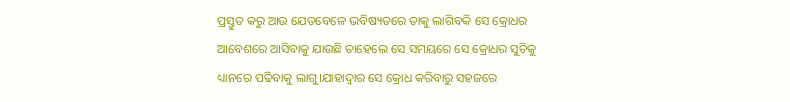ପ୍ରସ୍ତୁତ କରୁ ଆଉ ଯେତବେଳେ ଭବିଷ୍ୟତରେ ତାକୁ ଲାଗିବକି ସେ କ୍ରୋଧର ଆବେଶରେ ଆସିବାକୁ ଯାଉଛି ତାହେଲେ ସେ ସମୟରେ ସେ କ୍ରୋଧର ସୁଚିକୁ ଧ୍ୟାନରେ ପଢିବାକୁ ଲାଗୁ।ଯାହାଦ୍ୱାର ସେ କ୍ରୋଧ କରିବାରୁ ସହଜରେ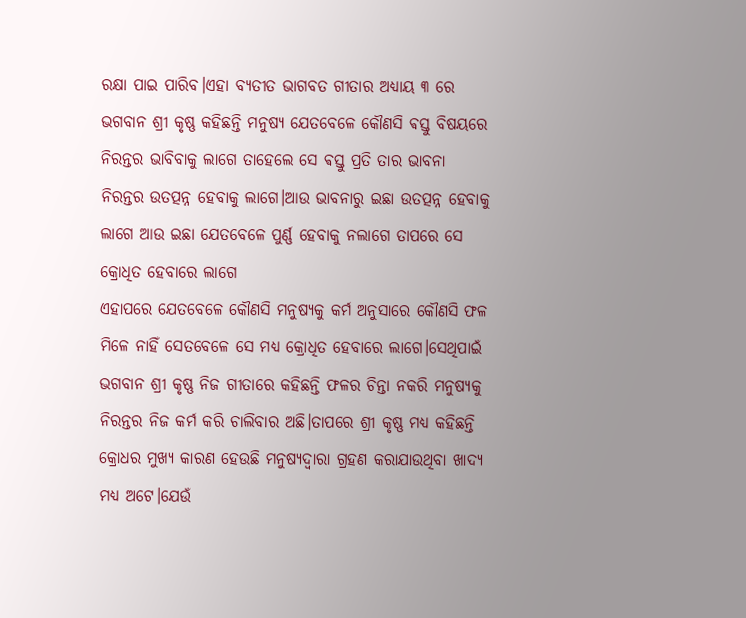ରକ୍ଷା ପାଇ ପାରିବ।ଏହା ବ୍ୟତୀତ ଭାଗବତ ଗୀତାର ଅଧ୍ୟାୟ ୩ ରେ ଭଗବାନ ଶ୍ରୀ କୃଷ୍ଣ କହିଛନ୍ତି ମନୁଷ୍ୟ ଯେତବେଳେ କୌଣସି ଵସ୍ତୁ ବିଷୟରେ ନିରନ୍ତର ଭାବିବାକୁ ଲାଗେ ତାହେଲେ ସେ ଵସ୍ତୁ ପ୍ରତି ତାର ଭାବନା ନିରନ୍ତର ଉତତ୍ପନ୍ନ ହେବାକୁ ଲାଗେ।ଆଉ ଭାବନାରୁ ଇଛା ଉତତ୍ପନ୍ନ ହେବାକୁ ଲାଗେ ଆଉ ଇଛା ଯେତବେଳେ ପୁର୍ଣ୍ଣ ହେବାକୁ ନଲାଗେ ତାପରେ ସେ କ୍ରୋଧିତ ହେବାରେ ଲାଗେ
ଏହାପରେ ଯେତବେଳେ କୌଣସି ମନୁଷ୍ୟକୁ କର୍ମ ଅନୁସାରେ କୌଣସି ଫଳ ମିଳେ ନାହିଁ ସେତବେଳେ ସେ ମଧ୍ୟ କ୍ରୋଧିତ ହେବାରେ ଲାଗେ।ସେଥିପାଇଁ ଭଗବାନ ଶ୍ରୀ କୃଷ୍ଣ ନିଜ ଗୀତାରେ କହିଛନ୍ତି ଫଳର ଚିନ୍ତା ନକରି ମନୁଷ୍ୟକୁ ନିରନ୍ତର ନିଜ କର୍ମ କରି ଚାଲିବାର ଅଛି।ତାପରେ ଶ୍ରୀ କୃଷ୍ଣ ମଧ୍ୟ କହିଛନ୍ତି କ୍ରୋଧର ମୁଖ୍ୟ କାରଣ ହେଉଛି ମନୁଷ୍ୟଦ୍ୱାରା ଗ୍ରହଣ କରାଯାଉଥିବା ଖାଦ୍ୟ ମଧ୍ୟ ଅଟେ।ଯେଉଁ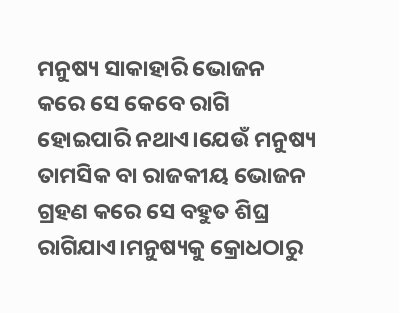ମନୁଷ୍ୟ ସାକାହାରି ଭୋଜନ କରେ ସେ କେବେ ରାଗି ହୋଇପାରି ନଥାଏ।ଯେଉଁ ମନୁଷ୍ୟ ତାମସିକ ବା ରାଜକୀୟ ଭୋଜନ ଗ୍ରହଣ କରେ ସେ ବହୁତ ଶିଘ୍ର ରାଗିଯାଏ।ମନୁଷ୍ୟକୁ କ୍ରୋଧଠାରୁ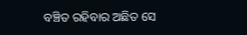ବଞ୍ଚିତ ରହିବାର ଅଛିତ ସେ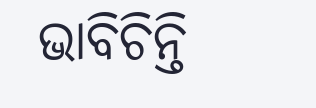ଭାବିଚିନ୍ତି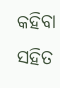କହିବା ସହିତ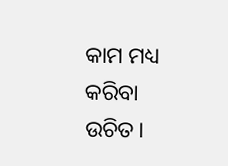କାମ ମଧ୍ୟ କରିବା ଉଚିତ।